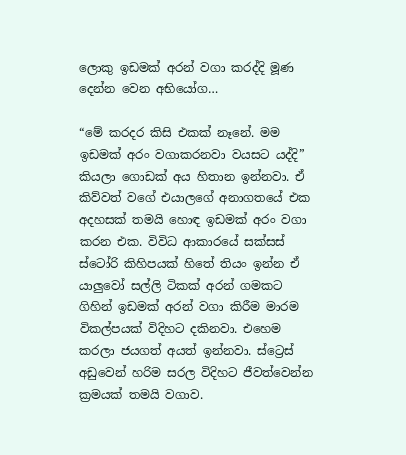ලොකු ඉඩමක් අරන් වගා කරද්දි මූණ දෙන්න වෙන අභියෝග…

“මේ කරදර කිසි එකක් නෑනේ. මම ඉඩමක් අරං වගාකරනවා වයසට යද්දි” කියලා ගොඩක් අය හිතාන ඉන්නවා. ඒ කිව්වත් වගේ එයාලගේ අනාගතයේ එක අදහසක් තමයි හොඳ ඉඩමක් අරං වගා කරන එක. විවිධ ආකාරයේ සක්සස් ස්ටෝරි කිහිපයක් හිතේ තියං ඉන්න ඒ යාලුවෝ සල්ලි ටිකක් අරන් ගමකට ගිහින් ඉඩමක් අරන් වගා කිරීම මාරම විකල්පයක් විදිහට දකිනවා. එහෙම කරලා ජයගත් අයත් ඉන්නවා. ස්ට්‍රෙස් අඩුවෙන් හරිම සරල විදිහට ජීවත්වෙන්න ක්‍රමයක් තමයි වගාව.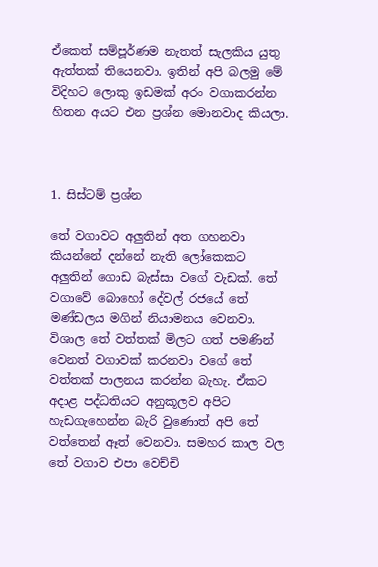ඒකෙත් සම්පූර්ණම නැතත් සැලකිය යුතු ඇත්තක් තියෙනවා. ඉතින් අපි බලමු මේ විදිහට ලොකු ඉඩමක් අරං වගාකරන්න හිතන අයට එන ප්‍රශ්න මොනවාද කියලා.



1. සිස්ටම් ප්‍රශ්න

තේ වගාවට අලුතින් අත ගහනවා කියන්නේ දන්නේ නැති ලෝකෙකට අලුතින් ගොඩ බැස්සා වගේ වැඩක්. තේ වගාවේ බොහෝ දේවල් රජයේ තේ මණ්ඩලය මගින් නියාමනය වෙනවා. විශාල තේ වත්තක් මිලට ගත් පමණින් වෙනත් වගාවක් කරනවා වගේ තේ වත්තක් පාලනය කරන්න බැහැ. ඒකට අදාළ පද්ධතියට අනුකූලව අපිට හැඩගැහෙන්න බැරි වුණොත් අපි තේ වත්තෙන් ඈත් වෙනවා. සමහර කාල වල තේ වගාව එපා වෙච්චි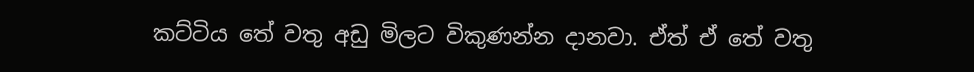කට්ටිය තේ වතු අඩු මිලට විකුණන්න දානවා. ඒත් ඒ තේ වතු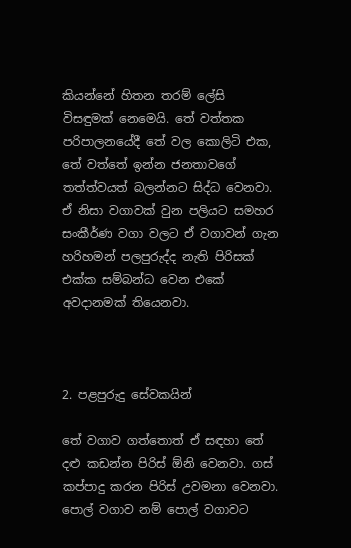කියන්නේ හිතන තරම් ලේසි විසඳුමක් නෙමෙයි. තේ වත්තක පරිපාලනයේදී තේ වල කොලිටි එක, තේ වත්තේ ඉන්න ජනතාවගේ තත්ත්වයත් බලන්නට සිද්ධ වෙනවා. ඒ නිසා වගාවක් වුන පලියට සමහර සංකීර්ණ වගා වලට ඒ වගාවන් ගැන හරිහමන් පලපුරුද්ද නැති පිරිසක් එක්ක සම්බන්ධ වෙන එකේ අවදානමක් තියෙනවා.



2. පළපුරුදු සේවකයින්

තේ වගාව ගත්තොත් ඒ සඳහා තේ දළු කඩන්න පිරිස් ඕනි වෙනවා. ගස් කප්පාදු කරන පිරිස් උවමනා වෙනවා. පොල් වගාව නම් පොල් වගාවට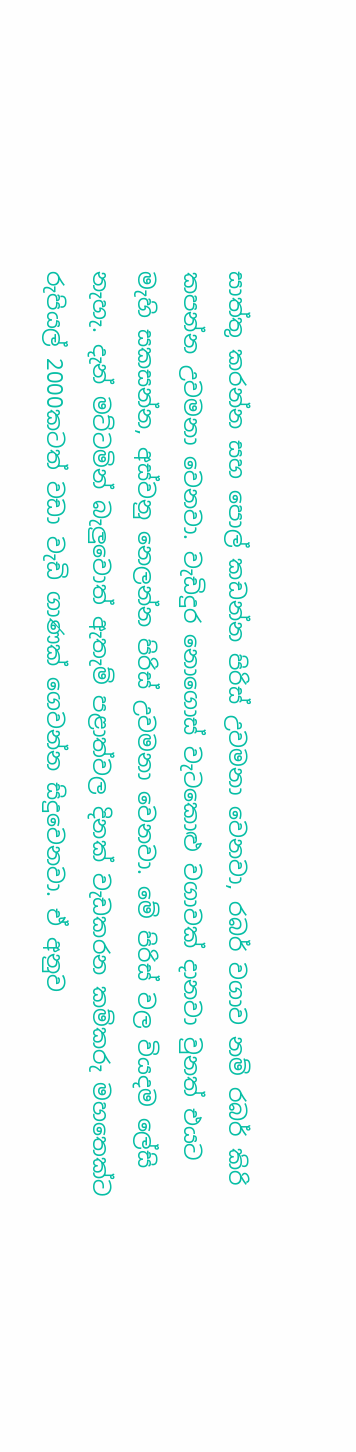සාත්තු කරන්න සහ පොල් කඩන්න පිරිස් උවමනා වෙනවා, රබර් වගාව නම් රබර් කිරි කපන්න උවමනා වෙනවා. වැඩිදුර නොගොස් වැටකොළු වගාවක් දානවා වුනත් එයට මැහි සකසන්න, අස්වනු නෙලන්න පිරිස් උවමනා වෙනවා. මේ පිරිස් වල වියදම ලේසි නැහැ. දැන් මට්ටමින් බැලුවොත් ඇතැම් පළාත්වල දිනක් වැඩකරන කම්කරු මහතෙක්ට රුපියල් 2000කටත් වඩා වැඩි ගාණක් ගෙවන්න සිදුවෙනවා. ඒ අනුව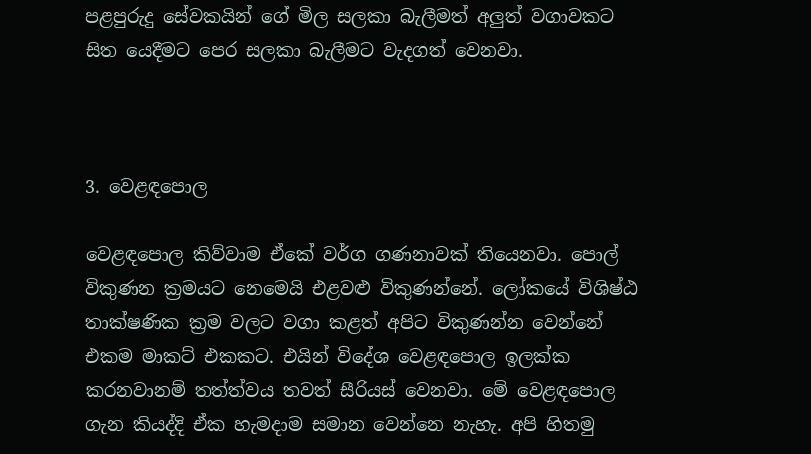පළපුරුදු සේවකයින් ගේ මිල සලකා බැලීමත් අලුත් වගාවකට සිත යෙදීමට පෙර සලකා බැලීමට වැදගත් වෙනවා.



3. වෙළඳපොල

වෙළඳපොල කිව්වාම ඒකේ වර්ග ගණනාවක් තියෙනවා. පොල් විකුණන ක්‍රමයට නෙමෙයි එළවළු විකුණන්නේ. ලෝකයේ විශිෂ්ඨ තාක්ෂණික ක්‍රම වලට වගා කළත් අපිට විකුණන්න වෙන්නේ එකම මාකට් එකකට. එයින් විදේශ වෙළඳපොල ඉලක්ක කරනවානම් තත්ත්වය තවත් සීරියස් වෙනවා. මේ වෙළඳපොල ගැන කියද්දි ඒක හැමදාම සමාන වෙන්නෙ නැහැ. අපි හිතමු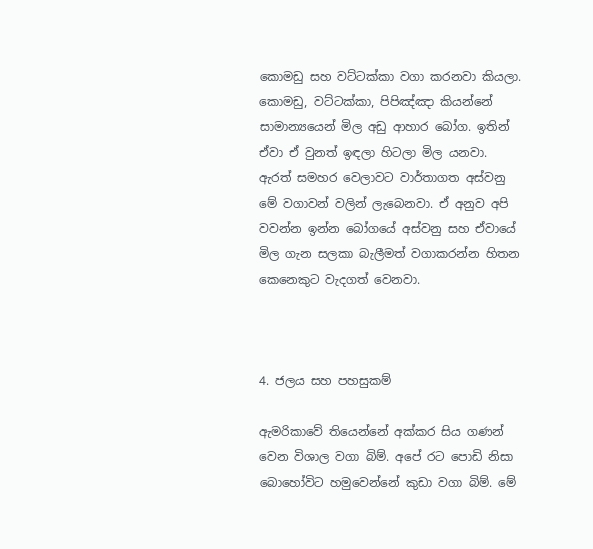කොමඩු සහ වට්ටක්කා වගා කරනවා කියලා. කොමඩු, වට්ටක්කා, පිපිඤ්ඤා කියන්නේ සාමාන්‍යයෙන් මිල අඩු ආහාර බෝග. ඉතින් ඒවා ඒ වුනත් ඉඳලා හිටලා මිල යනවා. ඇරත් සමහර වෙලාවට වාර්තාගත අස්වනු මේ වගාවන් වලින් ලැබෙනවා. ඒ අනුව අපි වවන්න ඉන්න බෝගයේ අස්වනු සහ ඒවායේ මිල ගැන සලකා බැලීමත් වගාකරන්න හිතන කෙනෙකුට වැදගත් වෙනවා.



4. ජලය සහ පහසුකම්

ඇමරිකාවේ තියෙන්නේ අක්කර සිය ගණන් වෙන විශාල වගා බිම්. අපේ රට පොඩි නිසා බොහෝවිට හමුවෙන්නේ කුඩා වගා බිම්. මේ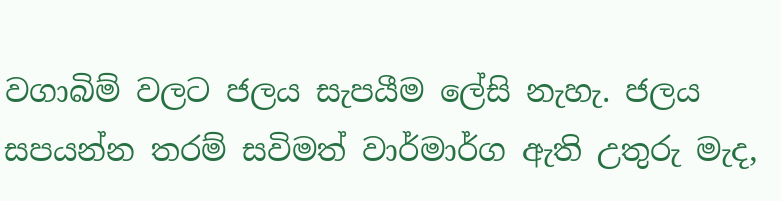වගාබිම් වලට ජලය සැපයීම ලේසි නැහැ. ජලය සපයන්න තරම් සවිමත් වාර්මාර්ග ඇති උතුරු මැද,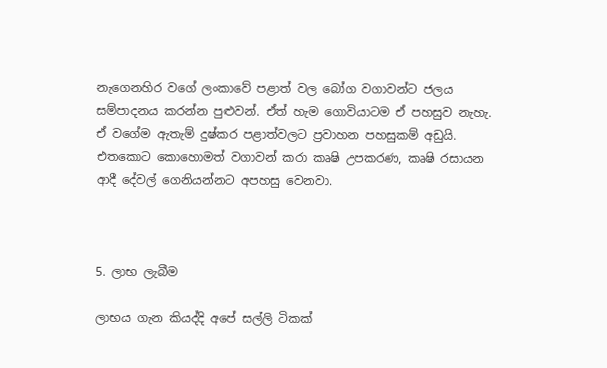නැගෙනහිර වගේ ලංකාවේ පළාත් වල බෝග වගාවන්ට ජලය සම්පාදනය කරන්න පුළුවන්. ඒත් හැම ගොවියාටම ඒ පහසුව නැහැ. ඒ වගේම ඇතැම් දුෂ්කර පළාත්වලට ප්‍රවාහන පහසුකම් අඩුයි. එතකොට කොහොමත් වගාවන් කරා කෘෂි උපකරණ, කෘෂි රසායන ආදී දේවල් ගෙනියන්නට අපහසු වෙනවා.



5. ලාභ ලැබීම

ලාභය ගැන කියද්දි අපේ සල්ලි ටිකක්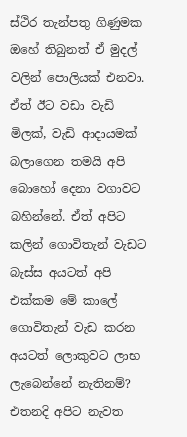ස්ථිර තැන්පතු ගිණුමක ඔහේ තිබුනත් ඒ මුදල් වලින් පොලියක් එනවා. ඒත් ඊට වඩා වැඩි මිලක්, වැඩි ආදායමක් බලාගෙන තමයි අපි බොහෝ දෙනා වගාවට බහින්නේ. ඒත් අපිට කලින් ගොවිතැන් වැඩට බැස්ස අයටත් අපි එක්කම මේ කාලේ ගොවිතැන් වැඩ කරන අයටත් ලොකුවට ලාභ ලැබෙන්නේ නැතිනම්? එතනදි අපිට නැවත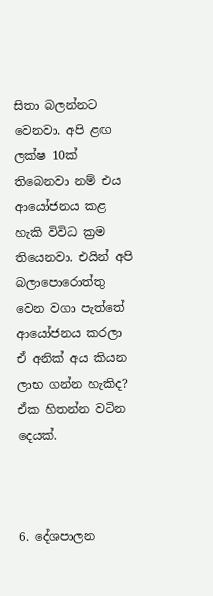සිතා බලන්නට වෙනවා. අපි ළඟ ලක්ෂ 10ක් තිබෙනවා නම් එය ආයෝජනය කළ හැකි විවිධ ක්‍රම තියෙනවා. එයින් අපි බලාපොරොත්තු වෙන වගා පැත්තේ ආයෝජනය කරලා ඒ අනික් අය කියන ලාභ ගන්න හැකිද? ඒක හිතන්න වටින දෙයක්.



6. දේශපාලන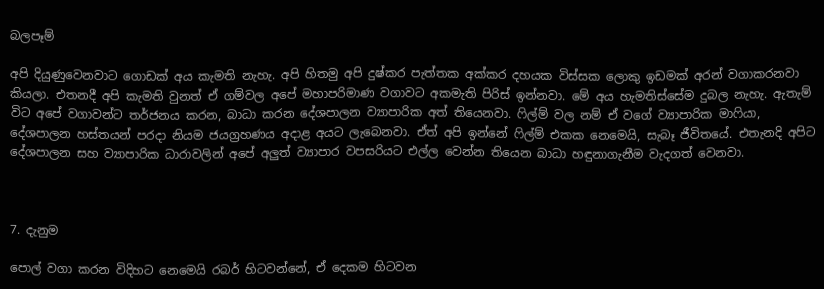බලපෑම්

අපි දියුණුවෙනවාට ගොඩක් අය කැමති නැහැ. අපි හිතමු අපි දුෂ්කර පැත්තක අක්කර දහයක විස්සක ලොකු ඉඩමක් අරන් වගාකරනවා කියලා. එතනදී අපි කැමති වුනත් ඒ ගම්වල අපේ මහාපරිමාණ වගාවට අකමැති පිරිස් ඉන්නවා. මේ අය හැමතිස්සේම දුබල නැහැ. ඇතැම් විට අපේ වගාවන්ට තර්ජනය කරන, බාධා කරන දේශපාලන ව්‍යාපාරික අත් තියෙනවා. ෆිල්ම් වල නම් ඒ වගේ ව්‍යාපාරික මාෆියා, දේශපාලන හස්තයන් පරදා නියම ජයග්‍රහණය අදාළ අයට ලැබෙනවා. ඒත් අපි ඉන්නේ ෆිල්ම් එකක නෙමෙයි, සැබෑ ජීවිතයේ. එතැනදි අපිට දේශපාලන සහ ව්‍යාපාරික ධාරාවලින් අපේ අලුත් ව්‍යාපාර වපසරියට එල්ල වෙන්න තියෙන බාධා හඳුනාගැනීම වැදගත් වෙනවා.



7. දැනුම

පොල් වගා කරන විදිහට නෙමෙයි රබර් හිටවන්නේ, ඒ දෙකම හිටවන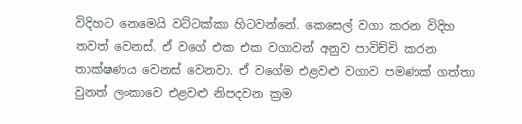විදිහට නෙමෙයි වට්ටක්කා හිටවන්නේ. කෙසෙල් වගා කරන විදිහ තවත් වෙනස්. ඒ වගේ එක එක වගාවන් අනුව පාවිච්චි කරන තාක්ෂණය වෙනස් වෙනවා. ඒ වගේම එළවළු වගාව පමණක් ගත්තා වුනත් ලංකාවෙ එළවළු නිපදවන ක්‍රම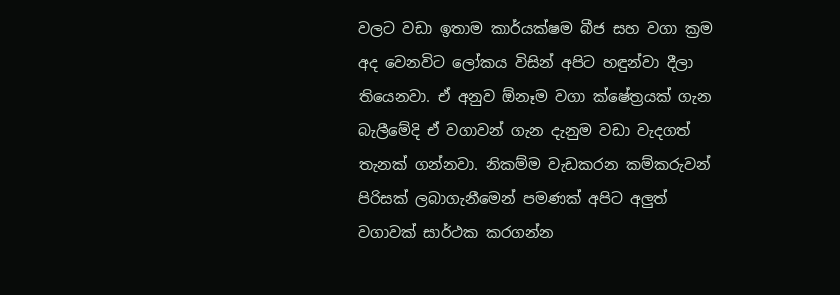වලට වඩා ඉතාම කාර්යක්ෂම බීජ සහ වගා ක්‍රම අද වෙනවිට ලෝකය විසින් අපිට හඳුන්වා දීලා තියෙනවා. ඒ අනුව ඕනෑම වගා ක්ෂේත්‍රයක් ගැන බැලීමේදි ඒ වගාවන් ගැන දැනුම වඩා වැදගත් තැනක් ගන්නවා. නිකම්ම වැඩකරන කම්කරුවන් පිරිසක් ලබාගැනීමෙන් පමණක් අපිට අලුත් වගාවක් සාර්ථක කරගන්න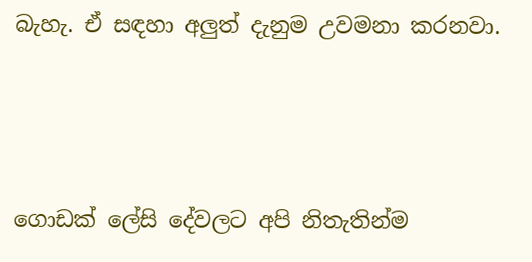බැහැ. ඒ සඳහා අලුත් දැනුම උවමනා කරනවා.



ගොඩක් ලේසි දේවලට අපි නිතැතින්ම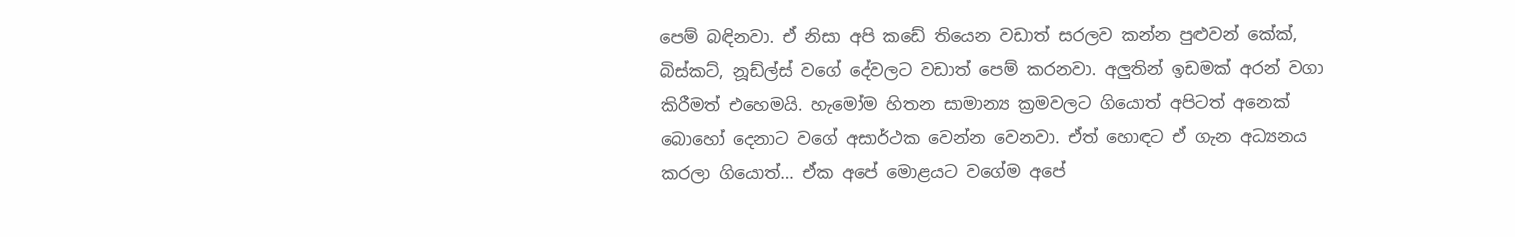පෙම් බඳිනවා. ඒ නිසා අපි කඩේ තියෙන වඩාත් සරලව කන්න පුළුවන් කේක්, බිස්කට්, නූඩ්ල්ස් වගේ දේවලට වඩාත් පෙම් කරනවා. අලුතින් ඉඩමක් අරන් වගා කිරීමත් එහෙමයි. හැමෝම හිතන සාමාන්‍ය ක්‍රමවලට ගියොත් අපිටත් අනෙක් බොහෝ දෙනාට වගේ අසාර්ථක වෙන්න වෙනවා. ඒත් හොඳට ඒ ගැන අධ්‍යනය කරලා ගියොත්… ඒක අපේ මොළයට වගේම අපේ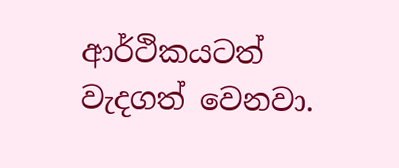ආර්ථිකයටත් වැදගත් වෙනවා.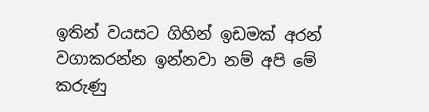ඉතින් වයසට ගිහින් ඉඩමක් අරන් වගාකරන්න ඉන්නවා නම් අපි මේ කරුණු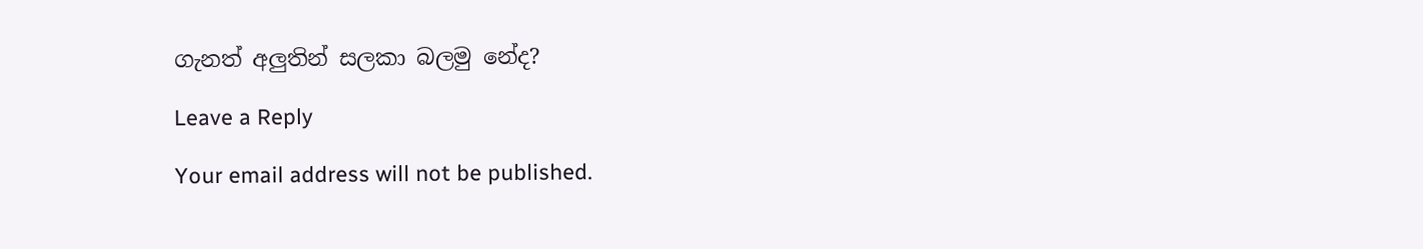ගැනත් අලුතින් සලකා බලමු නේද?

Leave a Reply

Your email address will not be published.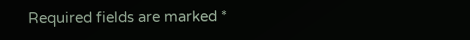Required fields are marked *